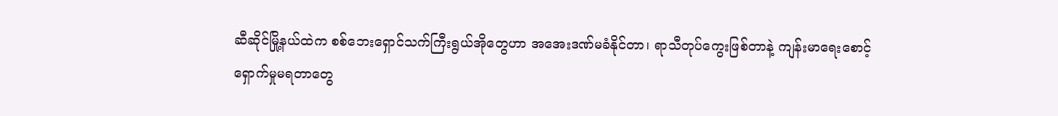ဆီဆိုင်မြို့နယ်ထဲက စစ်ဘေးရှောင်သက်ကြီးရွယ်အိုတွေဟာ အအေးဒဏ်မခံနိုင်တာ၊ ရာသီတုပ်ကွေးဖြစ်တာနဲ့ ကျန်းမာရေးစောင့်ရှောက်မှုမရတာတွေ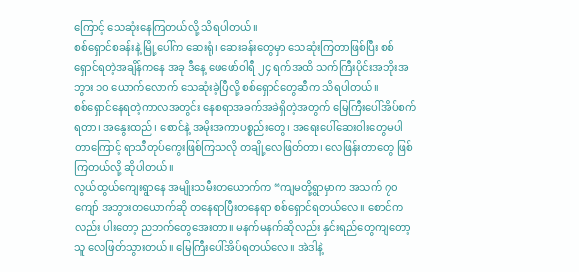ကြောင့် သေဆုံးနေကြတယ်လို့ သိရပါတယ်။
စစ်ရှောင်စခန်းနဲ့ မြို့ပေါ်က ဆေးရုံ၊ ဆေးခန်းတွေမှာ သေဆုံးကြတာဖြစ်ပြီး စစ်ရှောင်ရတဲ့အချိန်ကနေ အခု ဒီနေ့ ဖေဖော်ဝါရီ ၂၄ ရက်အထိ သက်ကြီးပိုင်းအဘိုးအဘွား ၁၀ ယောက်လောက် သေဆုံးခဲ့ပြီလို့ စစ်ရှောင်တွေဆီက သိရပါတယ်။
စစ်ရှောင်နေရတဲ့ကာလအတွင်း နေစရာအခက်အခဲရှိတဲ့အတွက် မြေကြီးပေါ်အိပ်စက်ရတာ၊ အနွေးထည်၊ စောင်နဲ့ အမိုးအကာပစ္စည်းတွေ၊ အရေးပေါ်ဆေးဝါးတွေမပါတာကြောင့် ရာသီတုပ်ကွေးဖြစ်ကြသလို တချို့လေဖြတ်တာ၊ လေဖြန်းတာတွေ ဖြစ်ကြတယ်လို့ ဆိုပါတယ်။
လွယ်ထွယ်ကျေးရွာနေ အမျိုးသမီးတယောက်က “ကျမတို့ရွာမှာက အသက် ၇၀ ကျော် အဘွားတယောက်ဆို တနေရာပြီးတနေရာ စစ်ရှောင်ရတယ်လေ။ စောင်ကလည်း ပါးတော့ ညဘက်တွေအေးတာ။ မနက်မနက်ဆိုလည်း နှင်းရည်တွေကျတော့ သူ လေဖြတ်သွားတယ်။ မြေကြီးပေါ်အိပ်ရတယ်လေ။ အဲဒါနဲ့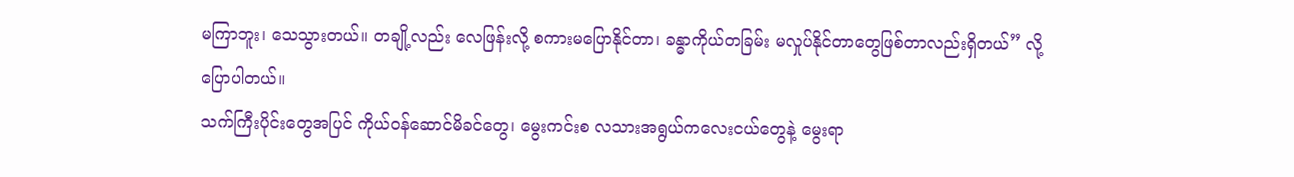မကြာဘူး၊ သေသွားတယ်။ တချို့လည်း လေဖြန်းလို့ စကားမပြောနိုင်တာ၊ ခန္ဓာကိုယ်တခြမ်း မလှုပ်နိုင်တာတွေဖြစ်တာလည်းရှိတယ်” လို့ ပြောပါတယ်။
သက်ကြီးပိုင်းတွေအပြင် ကိုယ်ဝန်ဆောင်မိခင်တွေ၊ မွေးကင်းစ လသားအရွယ်ကလေးငယ်တွေနဲ့ မွေးရာ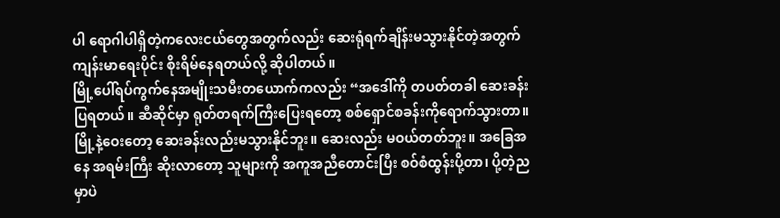ပါ ရောဂါပါရှိတဲ့ကလေးငယ်တွေအတွက်လည်း ဆေးရုံရက်ချိန်းမသွားနိုင်တဲ့အတွက် ကျန်းမာရေးပိုင်း စိုးရိမ်နေရတယ်လို့ ဆိုပါတယ်။
မြို့ပေါ်ရပ်ကွက်နေအမျိုးသမီးတယောက်ကလည်း “အဒေါ်ကို တပတ်တခါ ဆေးခန်းပြရတယ်။ ဆီဆိုင်မှာ ရုတ်တရက်ကြီးပြေးရတော့ စစ်ရှောင်စခန်းကိုရောက်သွားတာ။ မြို့နဲ့ဝေးတော့ ဆေးခန်းလည်းမသွားနိုင်ဘူး။ ဆေးလည်း မဝယ်တတ်ဘူး။ အခြေအနေ အရမ်းကြီး ဆိုးလာတော့ သူများကို အကူအညီတောင်းပြီး စဝ်စံထွန်းပို့တာ၊ ပို့တဲ့ညမှာပဲ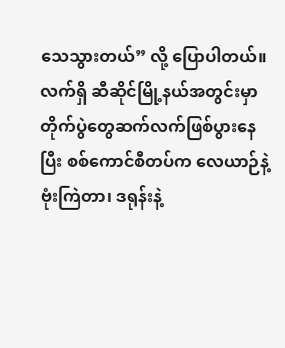သေသွားတယ်” လို့ ပြောပါတယ်။
လက်ရှိ ဆီဆိုင်မြို့နယ်အတွင်းမှာ တိုက်ပွဲတွေဆက်လက်ဖြစ်ပွားနေပြီး စစ်ကောင်စီတပ်က လေယာဉ်နဲ့ဗုံးကြဲတာ၊ ဒရုန်းနဲ့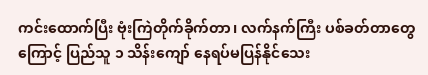ကင်းထောက်ပြီး ဗုံးကြဲတိုက်ခိုက်တာ၊ လက်နက်ကြီး ပစ်ခတ်တာတွေကြောင့် ပြည်သူ ၁ သိန်းကျော် နေရပ်မပြန်နိုင်သေး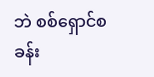ဘဲ စစ်ရှောင်စခန်း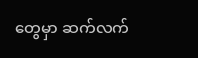တွေမှာ ဆက်လက်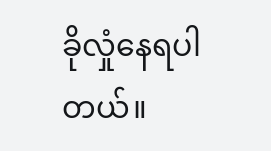ခိုလှုံနေရပါတယ်။